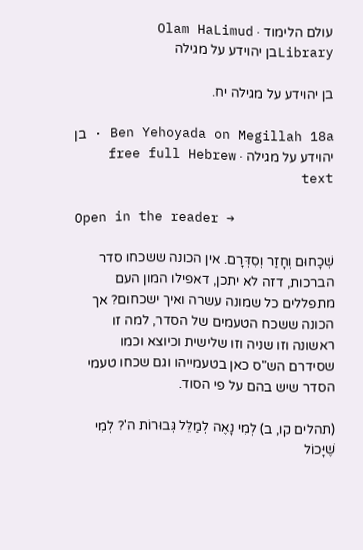עולם הלימוד · Olam HaLimud
Libraryבן יהוידע על מגילה

בן יהוידע על מגילה יח.

Ben Yehoyada on Megillah 18a · בן יהוידע על מגילה · free full Hebrew text

Open in the reader →

שְׁכָחוּם וְחָזַר וְסִדְּרָם. אין הכונה ששכחו סדר הברכות, דזה לא יתכן, דאפילו המון העם מתפללים כל שמונה עשרה ואיך ישכחום? אך הכונה ששכח הטעמים של הסדר, למה זו ראשונה וזו שניה וזו שלישית וכיוצא וכמו שסידרם הש"ס כאן בטעמייהו וגם שכחו טעמי הסדר שיש בהם על פי הסוד.

(תהלים קו, ב) לְמִי נָאֶה לְמַלֵּל גְּבוּרוֹת ה'? לְמִי שֶׁיָּכוֹל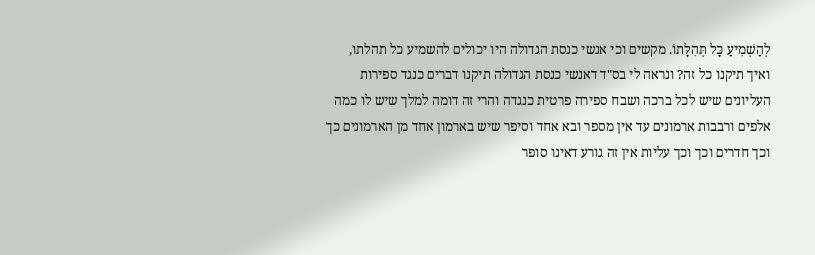לְהַשְׁמִיעַ כָּל תְּהִלָּתוֹ. מקשים וכי אנשי כנסת הגדולה היו יכולים להשמיע כל תהלתו, ואיך תיקנו כל זה? ונראה לי בס"ד דאנשי כנסת הגדולה תיקנו דברים כנגד ספירות העליונים שיש לכל ברכה ושבח ספירה פרטית כנגדה והרי זה דומה למלך שיש לו כמה אלפים ורבבות ארמונים עד אין מספר ובא אחד וסיפר שיש בארמון אחד מן הארמונים כך וכך חדרים וכך וכך עליות אין זה גורע דאינו סופר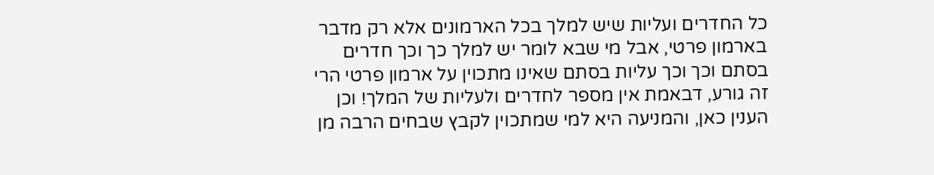כל החדרים ועליות שיש למלך בכל הארמונים אלא רק מדבר בארמון פרטי, אבל מי שבא לומר יש למלך כך וכך חדרים בסתם וכך וכך עליות בסתם שאינו מתכוין על ארמון פרטי הרי זה גורע, דבאמת אין מספר לחדרים ולעליות של המלך! וכן הענין כאן, והמניעה היא למי שמתכוין לקבץ שבחים הרבה מן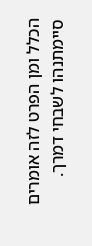הכלל ומן הפרט לזה אומרים סיימתנהו לשבחי דמרך.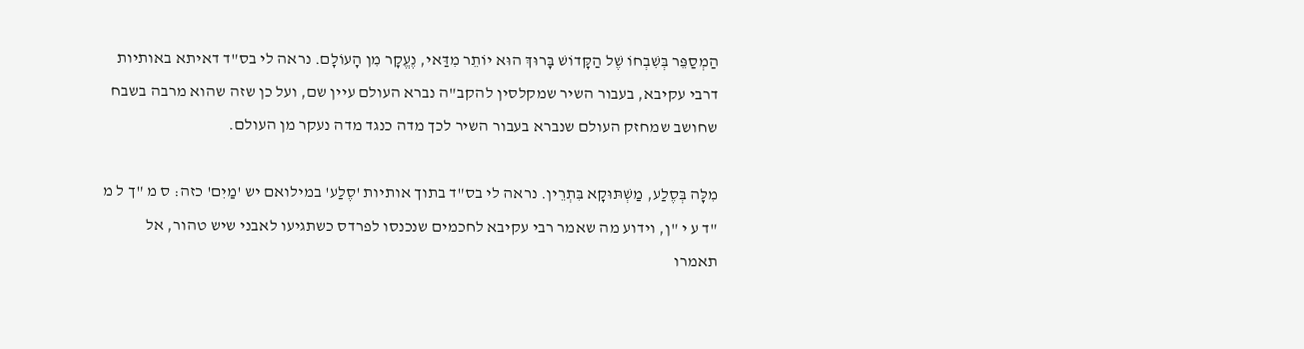הַמְסַפֵּר בְּשִׁבְחוֹ שֶׁל הַקָּדוֹשׁ בָּרוּךְ הוּא יוֹתֵר מִדַּאי, נֶעֱקָר מִן הָעוֹלָם. נראה לי בס"ד דאיתא באותיות דרבי עקיבא, בעבור השיר שמקלסין להקב"ה נברא העולם עיין שם, ועל כן שזה שהוא מרבה בשבח שחושב שמחזק העולם שנברא בעבור השיר לכך מדה כנגד מדה נעקר מן העולם.

מִלָּה בְּסֶלַע, מַשְׁתּוּקָא בִּתְרֵין. נראה לי בס"ד בתוך אותיות 'סֶלַע' במילואם יש 'מַיִם' כזה: ס מ "ך ל מ "ד ע י "ן, וידוע מה שאמר רבי עקיבא לחכמים שנכנסו לפרדס כשתגיעו לאבני שיש טהור, אל תאמרו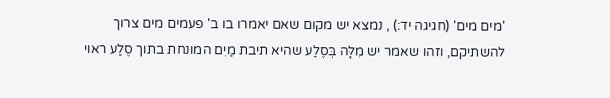'מים מים' (חגיגה יד:) , נמצא יש מקום שאם יאמרו בו ב' פעמים מים צרוך להשתיקם, וזהו שאמר יש מִלָּה בְּסֶלַע שהיא תיבת מַיִם המונחת בתוך סֶלַע ראוי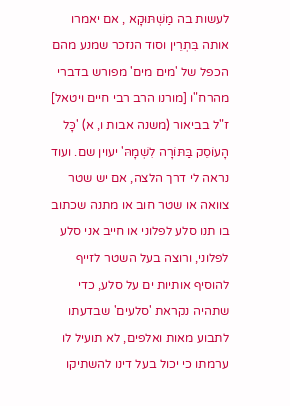לעשות בה מַשְׁתּוּקָא , אם יאמרו אותה בִּתְרֵין וסוד הנזכר שמנע מהם הכפל של 'מים מים' מפורש בדברי מהרח"ו [מורנו הרב רבי חיים ויטאל] ז"ל בביאור (משנה אבות ו, א) 'כָּל הָעוֹסֵק בַּתּוֹרָה לִשְׁמָהּ' יעוין שם. ועוד נראה לי דרך הלצה, אם יש שטר צוואה או שטר חוב או מתנה שכתוב בו תנו סלע לפלוני או חייב אני סלע לפלוני, ורוצה בעל השטר לזייף להוסיף אותיות ים על סלע, כדי שתהיה נקראת 'סלעים' שבדעתו לתבוע מאות ואלפים, לא תועיל לו ערמתו כי יכול בעל דינו להשתיקו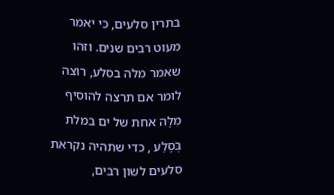בתרין סלעים, כי יאמר מעוט רבים שנים. וזהו שאמר מלה בסלע, רוצה לומר אם תרצה להוסיף מִלָּה אחת של ים במלת בְּסֶלַע , כדי שתהיה נקראת סלעים לשון רבים,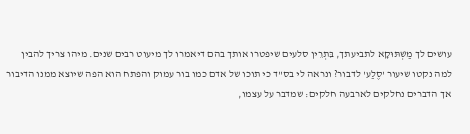עושים לך מַשְׁתּוּקָא לתביעתך, בִּתְרֵין סלעים שיפטרו אותך בהם דיאמרו לך מיעוט רבים שנים. מיהו צריך להבין למה נקטו שיעור 'סֶלַע' לדבור? ונראה לי בס"ד כי תוכו של אדם כמו בור עמוק והפתח הוא הפה שיוצא ממנו הדיבור אך הדברים נחלקים לארבעה חלקים: שמדבר על עצמו,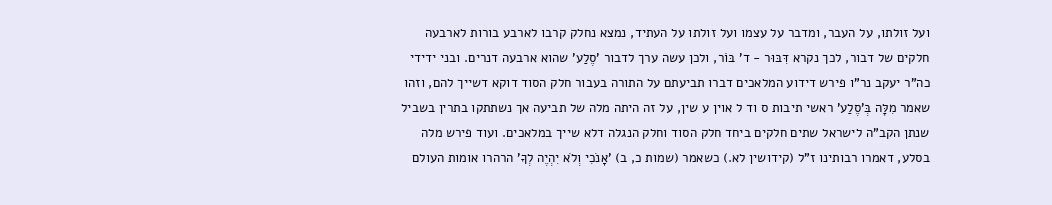ועל זולתו, על העבר, ומדבר על עצמו ועל זולתו על העתיד, נמצא נחלק קרבו לארבע בורות לארבעה חלקים של דבור, לכך נקרא דִּבּוּר - ד' בּוֹר, ולכן עשה ערך לדבור 'סֶלַע' שהוא ארבעה דנרים. ובני ידידי כה"ר יעקב נר"ו פירש דידוע המלאכים דברו תביעתם על התורה בעבור חלק הסוד דוקא דשייך להם, וזהו שאמר מִלָּה בְּ'סֶלַע' ראשי תיבות ס וד ל אוין ע שין, על זה היתה מלה של תביעה אך נשתתקו בתרין בשביל שנתן הקב"ה לישראל שתים חלקים ביחד חלק הסוד וחלק הנגלה דלא שייך במלאכים. ועוד פירש מלה בסלע, דאמרו רבותינו ז"ל (קידושין לא.) כשאמר (שמות כ, ב) 'אָנֹכִי וְלֹא יִהְיֶה לְךָ' הרהרו אומות העולם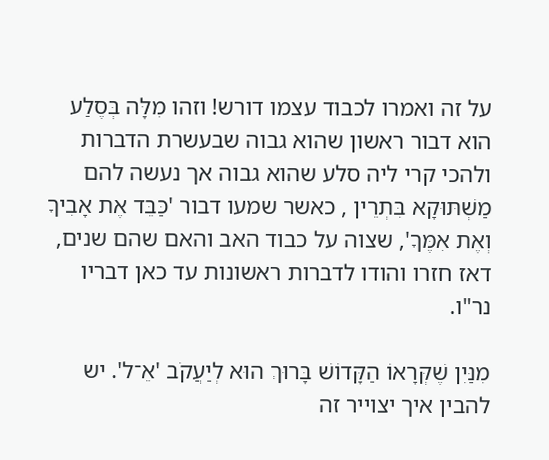על זה ואמרו לכבוד עצמו דורש! וזהו מִלָּה בְּסֶלַע הוא דבור ראשון שהוא גבוה שבעשרת הדברות ולהכי קרי ליה סלע שהוא גבוה אך נעשה להם מַשְׁתּוּקָא בִּתְרֵין , כאשר שמעו דבור 'כַּבֵּד אֶת אָבִיךָ וְאֶת אִמֶּךָ', שצוה על כבוד האב והאם שהם שנים, דאז חזרו והודו לדברות ראשונות עד כאן דבריו נר"ו.

מִנַּיִן שֶׁקְּרָאוֹ הַקָּדוֹשׁ בָּרוּךְ הוּא לְיַעֲקֹב 'אֵ־ל'. יש להבין איך יצוייר זה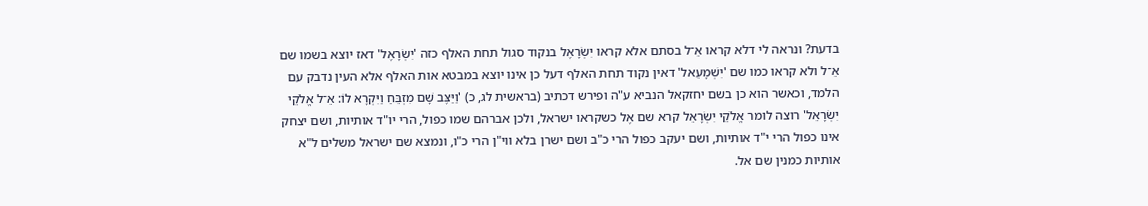בדעת? ונראה לי דלא קראו אֵ־ל בסתם אלא קראו יִשְׂרָאֶל בנקוד סגול תחת האלף כזה 'יִשְׂרָאֶל' דאז יוצא בשמו שם אֵ־ל ולא קראו כמו שם 'יִשְׁמָעֵאל' דאין נקוד תחת האלף דעל כן אינו יוצא במבטא אות האלף אלא העין נדבק עם הלמד, וכאשר הוא כן בשם יחזקאל הנביא ע"ה ופירש דכתיב (בראשית לג, כ) 'וַיַּצֶּב שָׁם מִזְבֵּחַ וַיִּקְרָא לוֹ: אֵ־ל אֱלֹקֵי יִשְׂרָאֵל' רוצה לומר אֱלֹקֵי יִשְׂרָאֵל קרא שם אֶל כשקראו ישראל, ולכן אברהם שמו כפול, הרי יו"ד אותיות, ושם יצחק אינו כפול הרי י"ד אותיות, ושם יעקב כפול הרי כ"ב ושם ישרן בלא ווי"ן הרי כ"ו, ונמצא שם ישראל משלים ל"א אותיות כמנין שם אל.